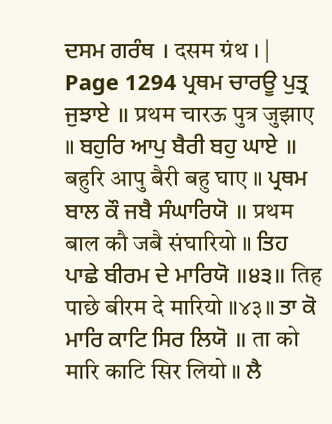ਦਸਮ ਗਰੰਥ । दसम ग्रंथ । |
Page 1294 ਪ੍ਰਥਮ ਚਾਰਊ ਪੁਤ੍ਰ ਜੁਝਾਏ ॥ प्रथम चारऊ पुत्र जुझाए ॥ ਬਹੁਰਿ ਆਪੁ ਬੈਰੀ ਬਹੁ ਘਾਏ ॥ बहुरि आपु बैरी बहु घाए ॥ ਪ੍ਰਥਮ ਬਾਲ ਕੌ ਜਬੈ ਸੰਘਾਰਿਯੋ ॥ प्रथम बाल कौ जबै संघारियो ॥ ਤਿਹ ਪਾਛੇ ਬੀਰਮ ਦੇ ਮਾਰਿਯੋ ॥੪੩॥ तिह पाछे बीरम दे मारियो ॥४३॥ ਤਾ ਕੋ ਮਾਰਿ ਕਾਟਿ ਸਿਰ ਲਿਯੋ ॥ ता को मारि काटि सिर लियो ॥ ਲੈ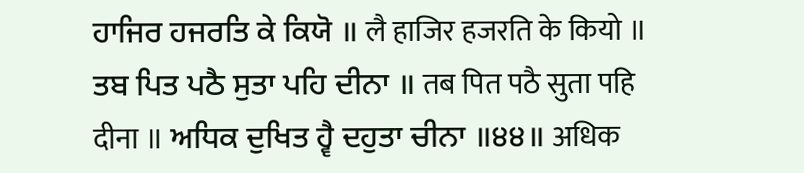ਹਾਜਿਰ ਹਜਰਤਿ ਕੇ ਕਿਯੋ ॥ लै हाजिर हजरति के कियो ॥ ਤਬ ਪਿਤ ਪਠੈ ਸੁਤਾ ਪਹਿ ਦੀਨਾ ॥ तब पित पठै सुता पहि दीना ॥ ਅਧਿਕ ਦੁਖਿਤ ਹ੍ਵੈ ਦਹੁਤਾ ਚੀਨਾ ॥੪੪॥ अधिक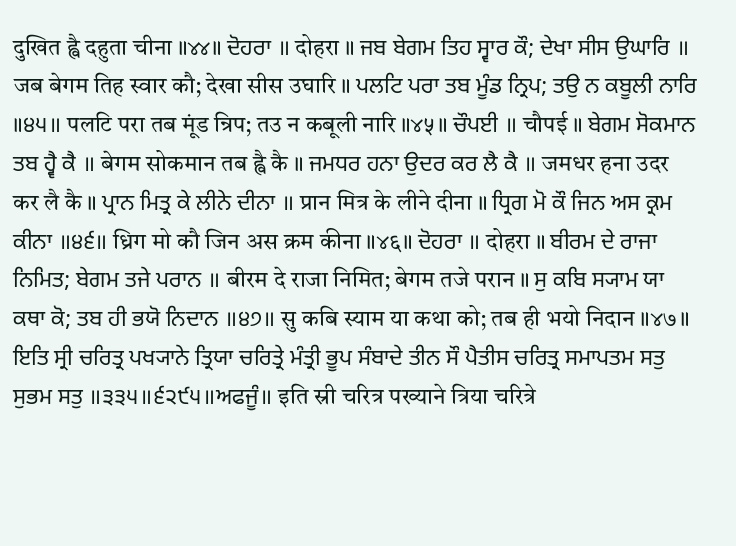दुखित ह्वै दहुता चीना ॥४४॥ ਦੋਹਰਾ ॥ दोहरा ॥ ਜਬ ਬੇਗਮ ਤਿਹ ਸ੍ਵਾਰ ਕੌ; ਦੇਖਾ ਸੀਸ ਉਘਾਰਿ ॥ जब बेगम तिह स्वार कौ; देखा सीस उघारि ॥ ਪਲਟਿ ਪਰਾ ਤਬ ਮੂੰਡ ਨ੍ਰਿਪ; ਤਉ ਨ ਕਬੂਲੀ ਨਾਰਿ ॥੪੫॥ पलटि परा तब मूंड न्रिप; तउ न कबूली नारि ॥४५॥ ਚੌਪਈ ॥ चौपई ॥ ਬੇਗਮ ਸੋਕਮਾਨ ਤਬ ਹ੍ਵੈ ਕੈ ॥ बेगम सोकमान तब ह्वै कै ॥ ਜਮਧਰ ਹਨਾ ਉਦਰ ਕਰ ਲੈ ਕੈ ॥ जमधर हना उदर कर लै कै ॥ ਪ੍ਰਾਨ ਮਿਤ੍ਰ ਕੇ ਲੀਨੇ ਦੀਨਾ ॥ प्रान मित्र के लीने दीना ॥ ਧ੍ਰਿਗ ਮੋ ਕੌ ਜਿਨ ਅਸ ਕ੍ਰਮ ਕੀਨਾ ॥੪੬॥ ध्रिग मो कौ जिन अस क्रम कीना ॥४६॥ ਦੋਹਰਾ ॥ दोहरा ॥ ਬੀਰਮ ਦੇ ਰਾਜਾ ਨਿਮਿਤ; ਬੇਗਮ ਤਜੇ ਪਰਾਨ ॥ बीरम दे राजा निमित; बेगम तजे परान ॥ ਸੁ ਕਬਿ ਸ੍ਯਾਮ ਯਾ ਕਥਾ ਕੋ; ਤਬ ਹੀ ਭਯੋ ਨਿਦਾਨ ॥੪੭॥ सु कबि स्याम या कथा को; तब ही भयो निदान ॥४७॥ ਇਤਿ ਸ੍ਰੀ ਚਰਿਤ੍ਰ ਪਖ੍ਯਾਨੇ ਤ੍ਰਿਯਾ ਚਰਿਤ੍ਰੇ ਮੰਤ੍ਰੀ ਭੂਪ ਸੰਬਾਦੇ ਤੀਨ ਸੌ ਪੈਤੀਸ ਚਰਿਤ੍ਰ ਸਮਾਪਤਮ ਸਤੁ ਸੁਭਮ ਸਤੁ ॥੩੩੫॥੬੨੯੫॥ਅਫਜੂੰ॥ इति स्री चरित्र पख्याने त्रिया चरित्रे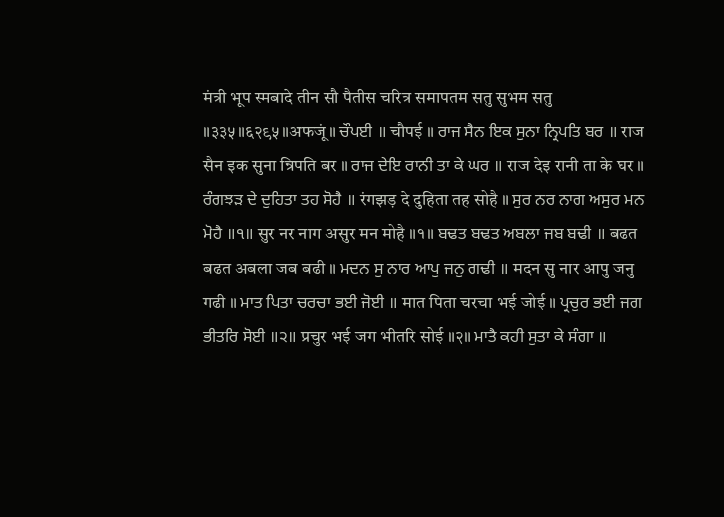मंत्री भूप स्मबादे तीन सौ पैतीस चरित्र समापतम सतु सुभम सतु ॥३३५॥६२९५॥अफजूं॥ ਚੌਪਈ ॥ चौपई ॥ ਰਾਜ ਸੈਨ ਇਕ ਸੁਨਾ ਨ੍ਰਿਪਤਿ ਬਰ ॥ राज सैन इक सुना न्रिपति बर ॥ ਰਾਜ ਦੇਇ ਰਾਨੀ ਤਾ ਕੇ ਘਰ ॥ राज देइ रानी ता के घर ॥ ਰੰਗਝੜ ਦੇ ਦੁਹਿਤਾ ਤਹ ਸੋਹੈ ॥ रंगझड़ दे दुहिता तह सोहै ॥ ਸੁਰ ਨਰ ਨਾਗ ਅਸੁਰ ਮਨ ਮੋਹੈ ॥੧॥ सुर नर नाग असुर मन मोहै ॥१॥ ਬਢਤ ਬਢਤ ਅਬਲਾ ਜਬ ਬਢੀ ॥ बढत बढत अबला जब बढी ॥ ਮਦਨ ਸੁ ਨਾਰ ਆਪੁ ਜਨੁ ਗਢੀ ॥ मदन सु नार आपु जनु गढी ॥ ਮਾਤ ਪਿਤਾ ਚਰਚਾ ਭਈ ਜੋਈ ॥ मात पिता चरचा भई जोई ॥ ਪ੍ਰਚੁਰ ਭਈ ਜਗ ਭੀਤਰਿ ਸੋਈ ॥੨॥ प्रचुर भई जग भीतरि सोई ॥२॥ ਮਾਤੈ ਕਹੀ ਸੁਤਾ ਕੇ ਸੰਗਾ ॥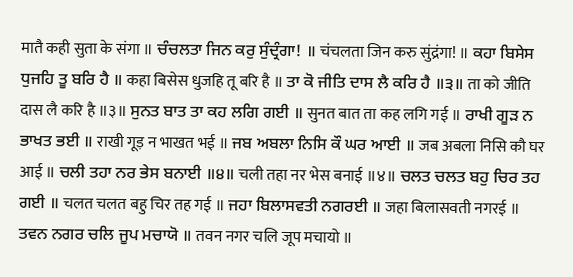मातै कही सुता के संगा ॥ ਚੰਚਲਤਾ ਜਿਨ ਕਰੁ ਸੁੰਦ੍ਰੰਗਾ! ॥ चंचलता जिन करु सुंद्रंगा! ॥ ਕਹਾ ਬਿਸੇਸ ਧੁਜਹਿ ਤੂ ਬਰਿ ਹੈ ॥ कहा बिसेस धुजहि तू बरि है ॥ ਤਾ ਕੋ ਜੀਤਿ ਦਾਸ ਲੈ ਕਰਿ ਹੈ ॥੩॥ ता को जीति दास लै करि है ॥३॥ ਸੁਨਤ ਬਾਤ ਤਾ ਕਹ ਲਗਿ ਗਈ ॥ सुनत बात ता कह लगि गई ॥ ਰਾਖੀ ਗੂੜ ਨ ਭਾਖਤ ਭਈ ॥ राखी गूड़ न भाखत भई ॥ ਜਬ ਅਬਲਾ ਨਿਸਿ ਕੌ ਘਰ ਆਈ ॥ जब अबला निसि कौ घर आई ॥ ਚਲੀ ਤਹਾ ਨਰ ਭੇਸ ਬਨਾਈ ॥੪॥ चली तहा नर भेस बनाई ॥४॥ ਚਲਤ ਚਲਤ ਬਹੁ ਚਿਰ ਤਹ ਗਈ ॥ चलत चलत बहु चिर तह गई ॥ ਜਹਾ ਬਿਲਾਸਵਤੀ ਨਗਰਈ ॥ जहा बिलासवती नगरई ॥ ਤਵਨ ਨਗਰ ਚਲਿ ਜੂਪ ਮਚਾਯੋ ॥ तवन नगर चलि जूप मचायो ॥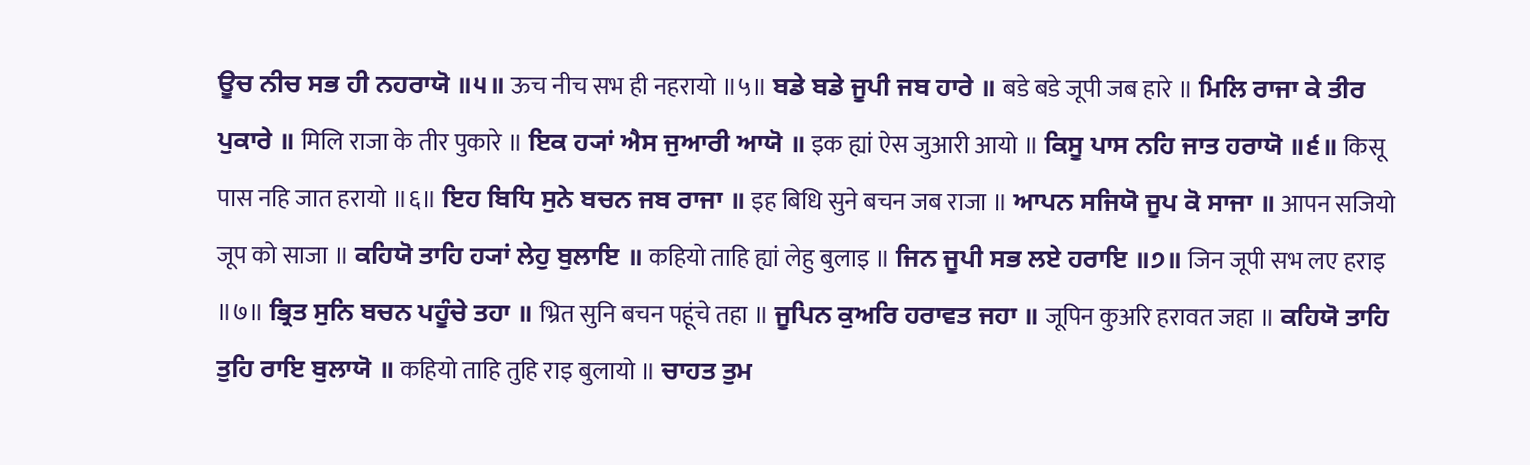ਊਚ ਨੀਚ ਸਭ ਹੀ ਨਹਰਾਯੋ ॥੫॥ ऊच नीच सभ ही नहरायो ॥५॥ ਬਡੇ ਬਡੇ ਜੂਪੀ ਜਬ ਹਾਰੇ ॥ बडे बडे जूपी जब हारे ॥ ਮਿਲਿ ਰਾਜਾ ਕੇ ਤੀਰ ਪੁਕਾਰੇ ॥ मिलि राजा के तीर पुकारे ॥ ਇਕ ਹ੍ਯਾਂ ਐਸ ਜੁਆਰੀ ਆਯੋ ॥ इक ह्यां ऐस जुआरी आयो ॥ ਕਿਸੂ ਪਾਸ ਨਹਿ ਜਾਤ ਹਰਾਯੋ ॥੬॥ किसू पास नहि जात हरायो ॥६॥ ਇਹ ਬਿਧਿ ਸੁਨੇ ਬਚਨ ਜਬ ਰਾਜਾ ॥ इह बिधि सुने बचन जब राजा ॥ ਆਪਨ ਸਜਿਯੋ ਜੂਪ ਕੋ ਸਾਜਾ ॥ आपन सजियो जूप को साजा ॥ ਕਹਿਯੋ ਤਾਹਿ ਹ੍ਯਾਂ ਲੇਹੁ ਬੁਲਾਇ ॥ कहियो ताहि ह्यां लेहु बुलाइ ॥ ਜਿਨ ਜੂਪੀ ਸਭ ਲਏ ਹਰਾਇ ॥੭॥ जिन जूपी सभ लए हराइ ॥७॥ ਭ੍ਰਿਤ ਸੁਨਿ ਬਚਨ ਪਹੂੰਚੇ ਤਹਾ ॥ भ्रित सुनि बचन पहूंचे तहा ॥ ਜੂਪਿਨ ਕੁਅਰਿ ਹਰਾਵਤ ਜਹਾ ॥ जूपिन कुअरि हरावत जहा ॥ ਕਹਿਯੋ ਤਾਹਿ ਤੁਹਿ ਰਾਇ ਬੁਲਾਯੋ ॥ कहियो ताहि तुहि राइ बुलायो ॥ ਚਾਹਤ ਤੁਮ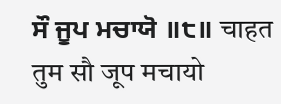ਸੌ ਜੂਪ ਮਚਾਯੋ ॥੮॥ चाहत तुम सौ जूप मचायो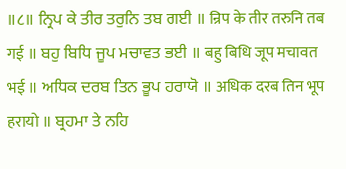॥८॥ ਨ੍ਰਿਪ ਕੇ ਤੀਰ ਤਰੁਨਿ ਤਬ ਗਈ ॥ न्रिप के तीर तरुनि तब गई ॥ ਬਹੁ ਬਿਧਿ ਜੂਪ ਮਚਾਵਤ ਭਈ ॥ बहु बिधि जूप मचावत भई ॥ ਅਧਿਕ ਦਰਬ ਤਿਨ ਭੂਪ ਹਰਾਯੋ ॥ अधिक दरब तिन भूप हरायो ॥ ਬ੍ਰਹਮਾ ਤੇ ਨਹਿ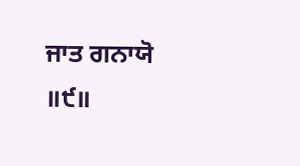ਜਾਤ ਗਨਾਯੋ ॥੯॥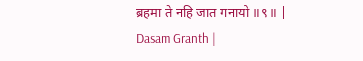ब्रहमा ते नहि जात गनायो ॥९॥ |
Dasam Granth |